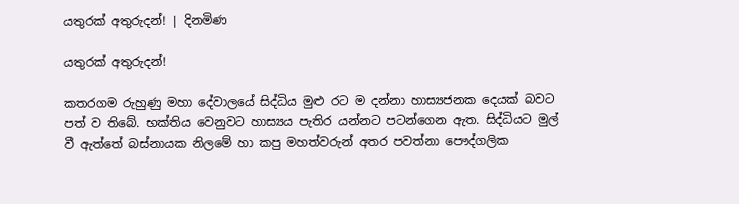යතුරක් අතුරුදන්! | දිනමිණ

යතුරක් අතුරුදන්!

කතරගම රුහුණු මහා දේවාලයේ සිද්ධිය මුළු රට ම දන්නා හාස්‍යජනක දෙයක් බවට පත් ව තිබේ. භක්තිය වෙනුවට හාස්‍යය පැතිර යන්නට පටන්ගෙන ඇත. සිද්ධියට මුල් වී ඇත්තේ බස්නායක නිලමේ හා කපු මහත්වරුන් අතර පවත්නා පෞද්ගලික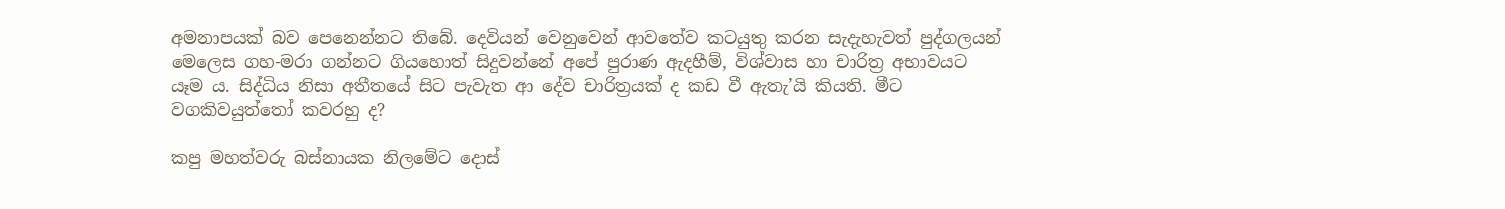අමනාපයක් බව පෙනෙන්නට තිබේ. දෙවියන් වෙනුවෙන් ආවතේව කටයුතු කරන සැදැහැවත් පුද්ගලයන් මෙලෙස ගහ-මරා ගන්නට ගියහොත් සිදුවන්නේ අපේ පුරාණ ඇදහීම්, විශ්වාස හා චාරිත්‍ර අභාවයට යෑම ය. සිද්ධිය නිසා අතීතයේ සිට පැවැත ආ දේව චාරිත්‍රයක් ද කඩ වී ඇතැ’යි කියති. මීට වගකිවයුත්තෝ කවරහු ද?

කපු මහත්වරු බස්නායක නිලමේට දොස්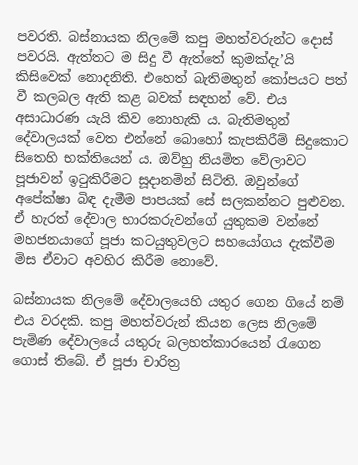පවරති. බස්නායක නිලමේ කපු මහත්වරුන්ට දොස් පවරයි. ඇත්තට ම සිදු වී ඇත්තේ කුමක්දැ’යි කිසිවෙක් නොදනිති. එහෙත් බැතිමතුන් කෝපයට පත් වී කලබල ඇති කළ බවක් සඳහන් වේ. එය අසාධාරණ යැයි කිව නොහැකි ය. බැතිමතුන් දේවාලයක් වෙත එන්නේ බොහෝ කැපකිරීම් සිදුකොට සිතෙහි භක්තියෙන් ය. ඔව්හු නියමිත ‍වේලාවට පූජාවන් ඉටුකිරීමට සූදානමින් සිටිති. ඔවුන්ගේ අපේක්ෂා බිඳ දැමීම පාපයක් සේ සලකන්නට පුළුවන. ඒ හැරත් දේවාල භාරකරුවන්ගේ යුතුකම වන්නේ මහජනයාගේ පූජා කටයුතුවලට සහයෝගය දැක්වීම මිස ඒවාට අවහිර කිරීම නොවේ.

බස්නායක නිලමේ දේවාලයෙහි යතුර ගෙන ගියේ නම් එය වරදකි. කපු මහත්වරුන් කියන ලෙස නිලමේ පැමිණ දේවාලයේ යතුරු බලහත්කාරයෙන් රැගෙන ගොස් තිබේ. ඒ පූජා චාරිත්‍ර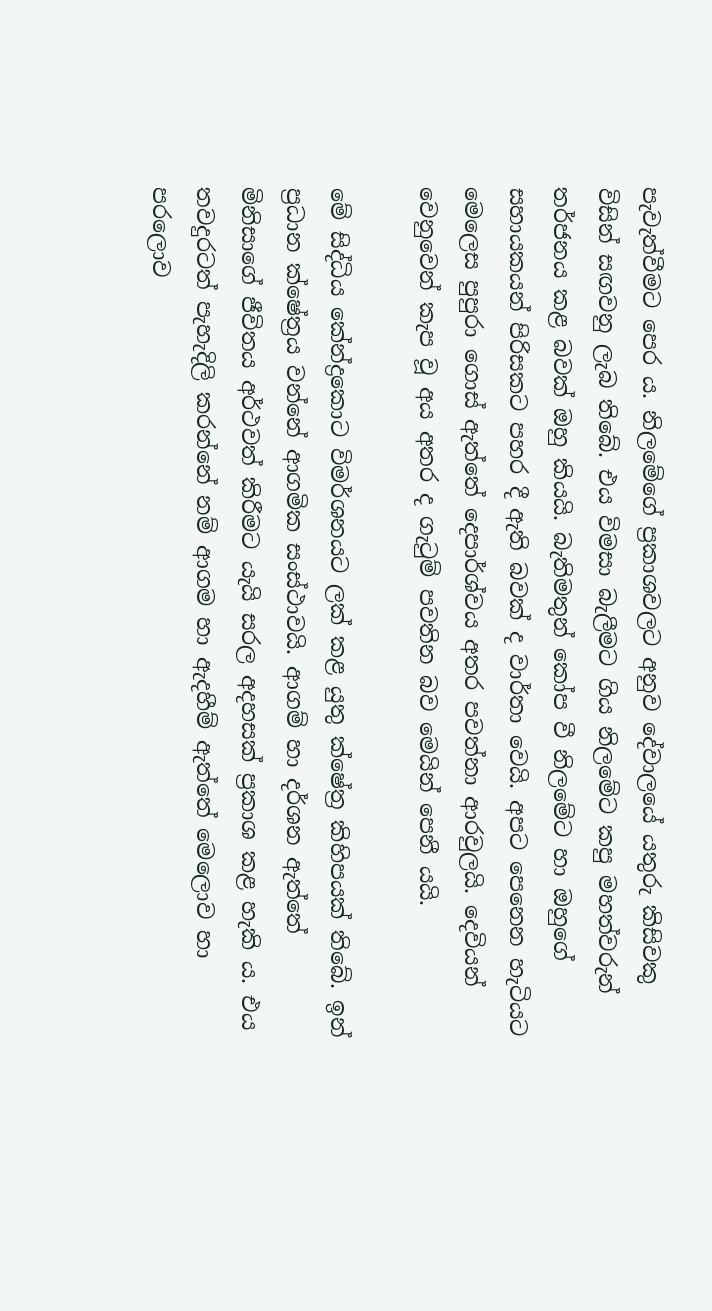පැවැත්වීමට පෙර ය. නිලමේගේ ප්‍රකාශවලට අනුව දේවාලයේ යතුරු කිසිවකු විසින් සඟවනු ලැබ තිබේ. එය විමසා බැලීමට ගිය නිලමේට කපු මහත්වරුන් තර්ජනය කළ බවක් ඔහු කියයි. බැතිමතුන් කෝප වී නිලමේට හා ඔහුගේ සහායකයන් පිරිසකට පහර දී ඇති බවක් ද වාර්තා වෙයි. අපට පෙනෙන හැටියට මෙලෙස පුපුරා ගොස් ඇත්තේ දෙපාර්ශ්වය අතර පවත්නා ආරවුලයි. දෙවියන් වෙනුවෙන් කැප වූ අය අතර ද ගැටුම් පවතින බව මෙයින් පෙනී යයි.

මේ සිද්ධිය කේන්ද්‍රකොට විමර්ශනයට ලක් කළ යුතු ක්ෂේත්‍ර කිහිපයක් තිබේ. ඉන් ප්‍රධාන ක්ෂේත්‍රය වන්නේ ආගමික සංස්ථාවයි. ආගම් හා දර්ශන ඇත්තේ මිනිසාගේ ජීවිතය අර්ථවත් කිරීමට යැයි සරල අදහසක් ප්‍රකාශ කළ හැකි ය. එය තවදුරටත් පැහැදිලි කරන්නේ නම් ආගම හා ඇදහීම් ඇත්තේ මෙලොව හා පරලොව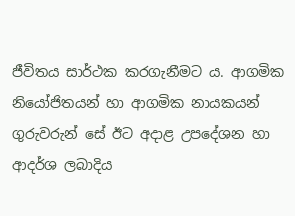ජීවිතය සාර්ථක කරගැනීමට ය. ආගමික නියෝජිතයන් හා ආගමික නායකයන් ගුරුවරුන් සේ ඊට අදාළ උපදේශන හා ආදර්ශ ලබාදිය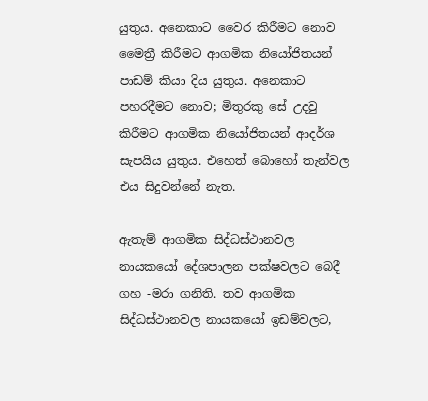යුතුය. අනෙකාට වෛර කිරීමට නොව මෛත්‍රී කිරීමට ආගමික නියෝජිතයන් පාඩම් කියා දිය යුතුය. අනෙකාට පහරදීමට නොව; මිතුරකු සේ උදවු කිරීමට ආගමික නියෝජිතයන් ආදර්ශ සැපයිය යුතුය. එහෙත් බොහෝ තැන්වල එය සිදුවන්නේ නැත.

ඇතැම් ආගමික සිද්ධස්ථානවල නායකයෝ දේශපාලන පක්ෂවලට බෙදී ගහ -මරා ගනිති. තව ආගමික සිද්ධස්ථානවල නායකයෝ ඉඩම්වලට,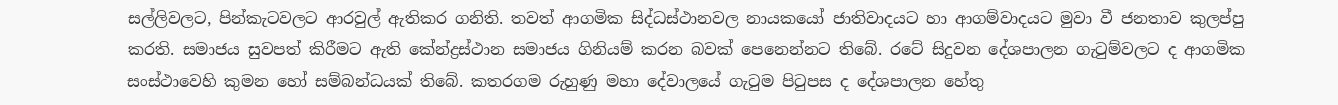සල්ලිවලට, පින්කැටවලට ආරවුල් ඇතිකර ගනිති. තවත් ආගමික සිද්ධස්ථානවල නායකයෝ ජාතිවාදයට හා ආගම්වාදයට මුවා වී ජනතාව කුලප්පු කරති. සමාජය සුවපත් කිරීමට ඇති කේන්ද්‍රස්ථාන සමාජය ගිනියම් කරන බවක් පෙනෙන්නට තිබේ. රටේ සිදුවන දේශපාලන ගැටුම්වලට ද ආගමික සංස්ථාවෙහි කුමන හෝ සම්බන්ධයක් තිබේ. කතරගම රුහුණු මහා දේවාලයේ ගැටුම පිටුපස ද දේශපාලන හේතු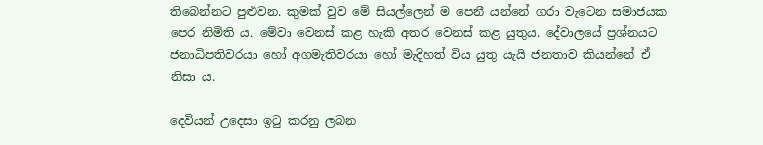තිබෙන්නට පුළුවන. කුමක් වුව මේ සියල්ලෙන් ම පෙනී යන්නේ ගරා වැටෙන සමාජයක පෙර නිමිති ය. මේවා වෙනස් කළ හැකි අතර වෙනස් කළ යුතුය. දේවාලයේ ප්‍රශ්නයට ජනාධිපතිවරයා හෝ අගමැතිවරයා හෝ මැදිහත් විය යුතු යැයි ජනතාව කියන්නේ ඒ නිසා ය.

දෙවියන් උදෙසා ඉටු කරනු ලබන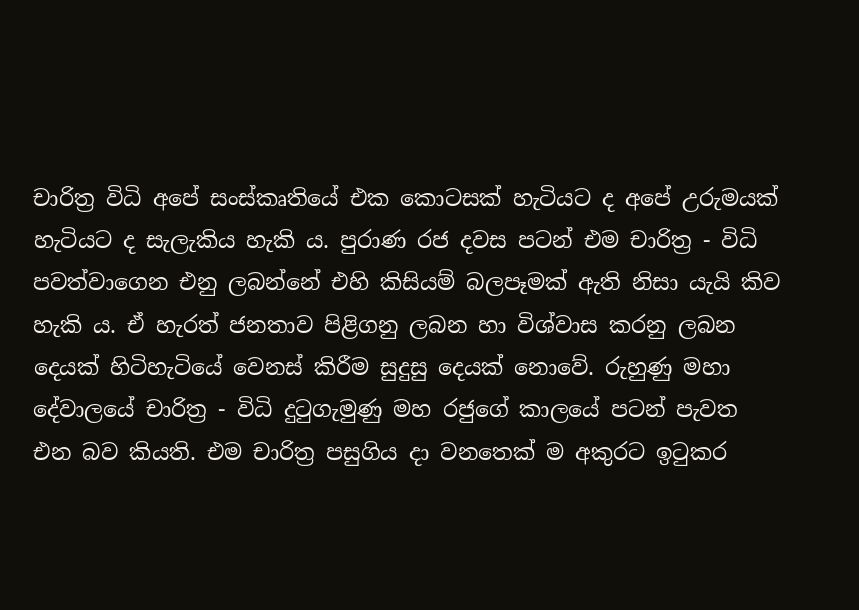චාරිත්‍ර විධි අපේ සංස්කෘතියේ එක කොටසක් හැටියට ද අපේ උරුමයක් හැටියට ද සැලැකිය හැකි ය. පුරාණ රජ දවස පටන් එම චාරිත්‍ර - විධි පවත්වාගෙන එනු ලබන්නේ එහි කිසියම් බලපෑමක් ඇති නිසා යැයි කිව හැකි ය. ඒ හැරත් ජනතාව පිළිගනු ලබන හා විශ්වාස කරනු ලබන දෙයක් හිටිහැටියේ වෙනස් කිරීම සුදුසු දෙයක් නොවේ. රුහුණු මහා දේවාලයේ චාරිත්‍ර - විධි දුටුගැමුණු මහ රජුගේ කාලයේ පටන් පැවත එන බව කියති. එම චාරිත්‍ර පසුගිය දා වනතෙක් ම අකුරට ඉටුකර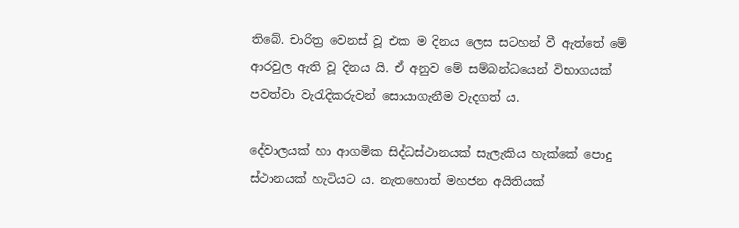තිබේ. චාරිත්‍ර වෙනස් වූ එක ම දිනය ලෙස සටහන් වී ඇත්තේ මේ ආරවුල ඇති වූ දිනය යි. ඒ අනුව මේ සම්බන්ධයෙන් විභාගයක් පවත්වා වැරැදිකරුවන් සොයාගැනීම වැදගත් ය.

දේවාලයක් හා ආගමික සිද්ධස්ථානයක් සැලැකිය හැක්කේ පොදු ස්ථානයක් හැටියට ය. නැතහොත් මහජන අයිතියක්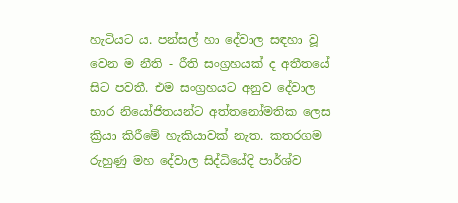හැටියට ය. පන්සල් හා දේවාල සඳහා වූ වෙන ම නීති - රීති සංග්‍රහයක් ද අතීතයේ සිට පවතී. එම සංග්‍රහයට අනුව දේවාල භාර නියෝජිතයන්ට අත්තනෝමතික ලෙස ක්‍රියා කිරීමේ හැකියාවක් නැත. කතරගම රුහුණු මහ දේවාල සිද්ධියේදි පාර්ශ්ව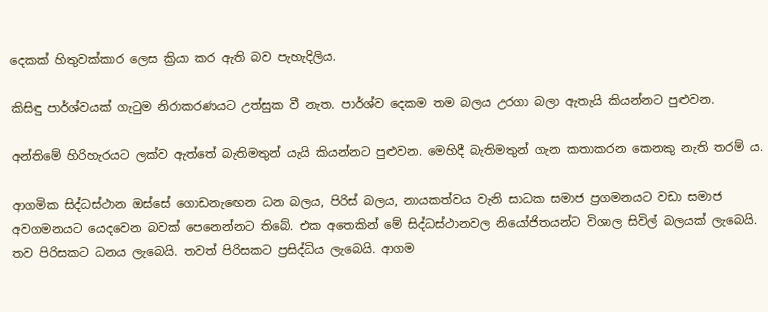දෙකක් හිතුවක්කාර ලෙස ක්‍රියා කර ඇති බව පැහැදිලිය.

කිසිඳු පාර්ශ්වයක් ගැටුම නිරාකරණයට උත්සුක වී නැත. පාර්ශ්ව දෙකම තම බලය උරගා බලා ඇතැයි කියන්නට පුළුවන.

අන්තිමේ හිරිහැරයට ලක්ව ඇත්තේ බැතිමතුන් යැයි කියන්නට පුළුවන. මෙහිදී බැතිමතුන් ගැන කතාකරන කෙනකු නැති තරම් ය.

ආගමික සිද්ධස්ථාන ඔස්සේ ගොඩනැ‍ඟෙන ධන බලය, පිරිස් බලය, නායකත්වය වැනි සාධක සමාජ ප්‍රගමනයට වඩා සමාජ අවගමනයට යෙදවෙන බවක් පෙනෙන්නට තිබේ. එක අතෙකින් මේ සිද්ධස්ථානවල නියෝජිතයන්ට විශාල සිවිල් බලයක් ලැබෙයි. තව පිරිසකට ධනය ‍ලැබෙයි. තවත් පිරිසකට ප්‍රසිද්ධිය ලැබෙයි. ආගම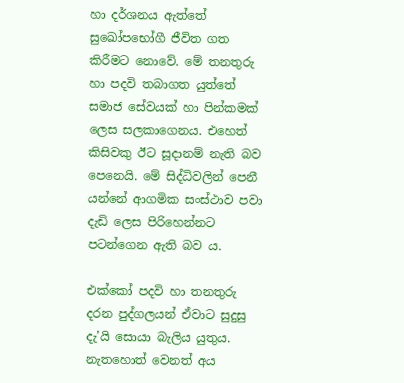හා දර්ශනය ඇත්තේ සුඛෝපභෝගී ජීවිත ගත කිරීමට නොවේ. මේ තනතුරු හා පදවි තබා‍ගත යුත්තේ සමාජ සේවයක් හා පින්කමක් ලෙස සලකාගෙනය. එහෙත් කිසිවකු ඊට සූදානම් නැති බව පෙනෙයි. මේ සිද්ධිවලින් පෙනී යන්නේ ආගමික සංස්ථාව පවා දැඩි ලෙස පිරිහෙන්නට පටන්ගෙන ඇති බව ය.

එක්කෝ පදවි හා තනතුරු දරන පුද්ගලයන් ඒවාට සුදුසු දැ’යි සොයා බැලිය යුතුය. නැතහොත් වෙනත් අය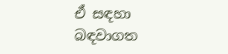ඒ සඳහා බඳවාගත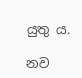යුතු ය.

නව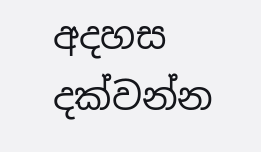අදහස දක්වන්න